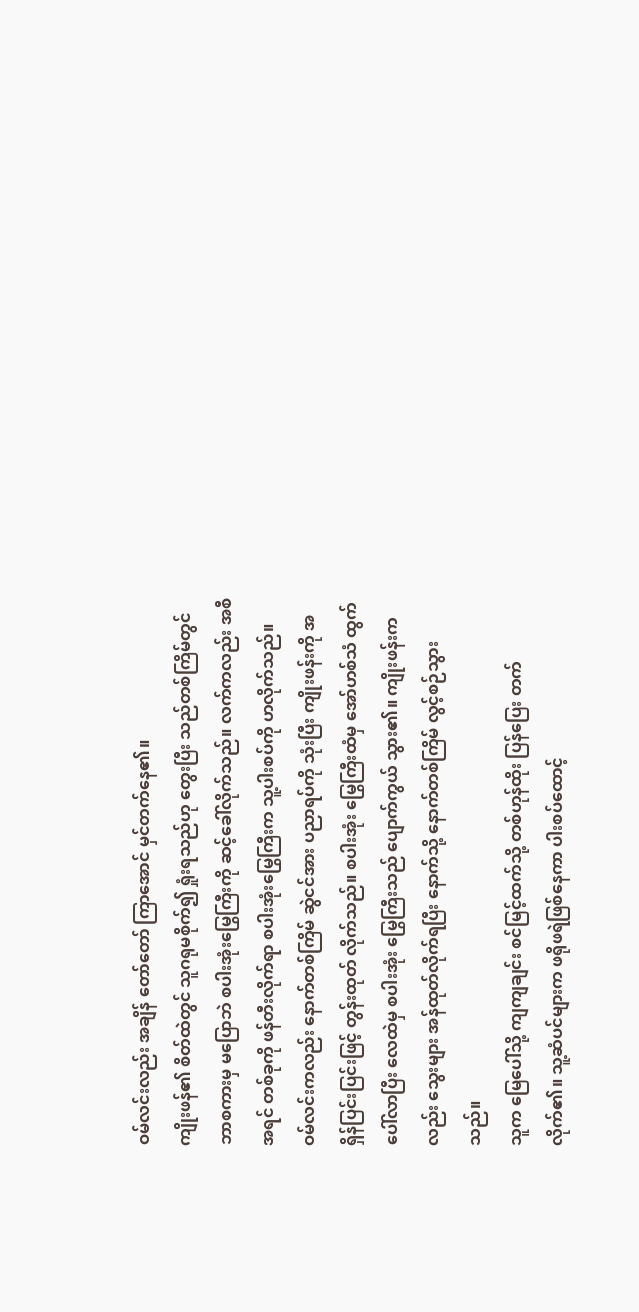ဝမ်လင်းလည်း အချိန် တော်တော် ကြာအောင် မှင်တက်နေ၏။
ကျိုးဖန်၏ စိတ်ထဲတွင် သူဂရုမစိုက်၍ ရှုံးရသည်ဟု တွေးပြီး သည်တစ်ကြိမ်တွင် ဘာစကားမှ မပြောဘဲ စပါးအုံးမြွေကြီးကို ဆင့်ခေါ်လိုက်သည်။ လက်ကလည်း အစီအရင် တစ်ခုကို ဖန်တီးလိုက်ရာ စပါးအုံးမြွေကြီးက သူ့ပါးစပ်ကို ဟလိုက်သည်။
ဝမ်လင်းကလည်း နောက်တစ်ကြိမ် ဆွဲငင်အား ပညာရပ်ကို သုံးပြီး ကျိုးဖန်းကို အရှိန်ပြင်းပြင်းဖြင့် တွန်းထုတ် လိုက်သည်။ စပါးအုံး မြွေကြီးထံမှ အော်ဟစ်သံ ထွက်ပေါ်လာပြီး လေထဲမှ စပါးအုံး မြွေကြီးသည် ပျောက်ကွယ် သွား၏။ ကျိုးဖန်းကလည်း သွေးများ အန်ထုတ်လိုက်ရပြီး နောက်သို့ နောက်တစ်ကြိမ် လွင့်စဉ်သွားသည်။
သူက မြေပေါ်သို့ ကျကျချင်း စင်မြင့်ထက်သို့ တစ်ဟုန်ထိုး ပြန်ပြေး တက်လိုက်၏။ သူ့ဆံပင်များက ဖရိုဖရဲဖြစ်နေကာ ပါးစပ်ထောင့်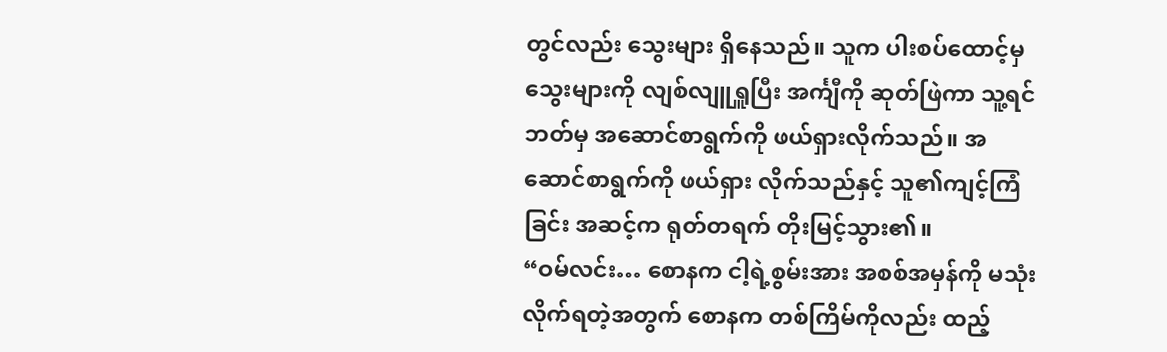တွင်လည်း သွေးများ ရှိနေသည်။ သူက ပါးစပ်ထောင့်မှ သွေးများကို လျစ်လျူရှူပြီး အင်္ကျီကို ဆုတ်ဖြဲကာ သူ့ရင်ဘတ်မှ အဆောင်စာရွက်ကို ဖယ်ရှားလိုက်သည်။ အဆောင်စာရွက်ကို ဖယ်ရှား လိုက်သည်နှင့် သူ၏ကျင့်ကြံခြင်း အဆင့်က ရုတ်တရက် တိုးမြင့်သွား၏။
“ဝမ်လင်း… စောနက ငါ့ရဲ့စွမ်းအား အစစ်အမှန်ကို မသုံးလိုက်ရတဲ့အတွက် စောနက တစ်ကြိမ်ကိုလည်း ထည့်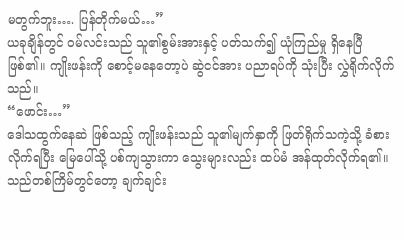မတွက်ဘူး…. ပြန်တိုက်မယ်…”
ယခုချိန်တွင် ဝမ်လင်းသည် သူ၏စွမ်းအားနှင့် ပတ်သက်၍ ယုံကြည်မှု ရှိနေပြီ ဖြစ်၏။ ကျိုးဖန်းကို စောင့်မနေတော့ပဲ ဆွဲငင်အား ပညာရပ်ကို သုံးပြီး လွှဲရိုက်လိုက်သည်။
“ဖောင်း…”
ဒေါသထွက်နေဆဲ ဖြစ်သည့် ကျိုးဖန်းသည် သူ၏မျက်နှာကို ဖြတ်ရိုက်သကဲ့သို့ ခံစားလိုက်ရပြီး မြေပေါ်သို့ ပစ်ကျသွားကာ သွေးများလည်း ထပ်မံ အန်ထုတ်လိုက်ရ၏။ သည်တစ်ကြိမ်တွင်တော့ ချက်ချင်း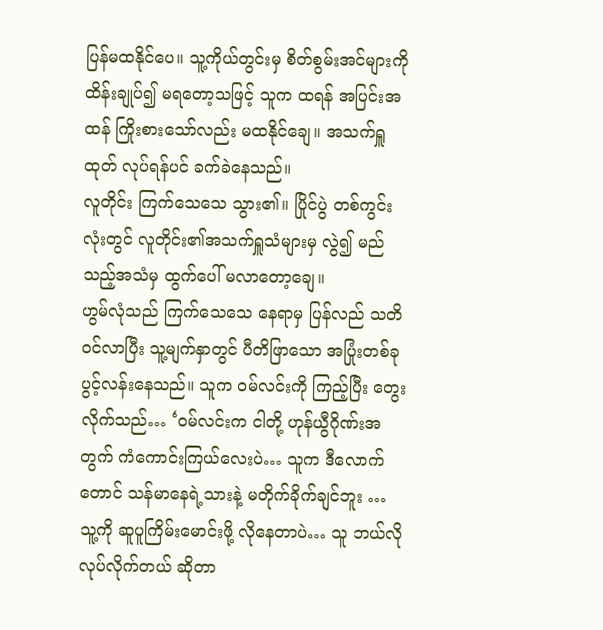ပြန်မထနိုင်ပေ။ သူ့ကိုယ်တွင်းမှ စိတ်စွမ်းအင်များကို ထိန်းချုပ်၍ မရတော့သဖြင့် သူက ထရန် အပြင်းအထန် ကြိုးစားသော်လည်း မထနိုင်ချေ။ အသက်ရှူထုတ် လုပ်ရန်ပင် ခက်ခဲနေသည်။
လူတိုင်း ကြက်သေသေ သွား၏။ ပြိုင်ပွဲ တစ်ကွင်းလုံးတွင် လူတိုင်း၏အသက်ရှူသံများမှ လွဲ၍ မည်သည့်အသံမှ ထွက်ပေါ် မလာတော့ချေ။
ဟွမ်လုံသည် ကြက်သေသေ နေရာမှ ပြန်လည် သတိဝင်လာပြီး သူ့မျက်နှာတွင် ပီတိဖြာသော အပြုံးတစ်ခု ပွင့်လန်းနေသည်။ သူက ဝမ်လင်းကို ကြည့်ပြီး တွေးလိုက်သည်… ‘ဝမ်လင်းက ငါတို့ ဟုန်ယွီဂိုဏ်းအတွက် ကံကောင်းကြယ်လေးပဲ… သူက ဒီလောက်တောင် သန်မာနေရဲ့သားနဲ့ မတိုက်ခိုက်ချင်ဘူး … သူ့ကို ဆူပူကြိမ်းမောင်းဖို့ လိုနေတာပဲ… သူ ဘယ်လို လုပ်လိုက်တယ် ဆိုတာ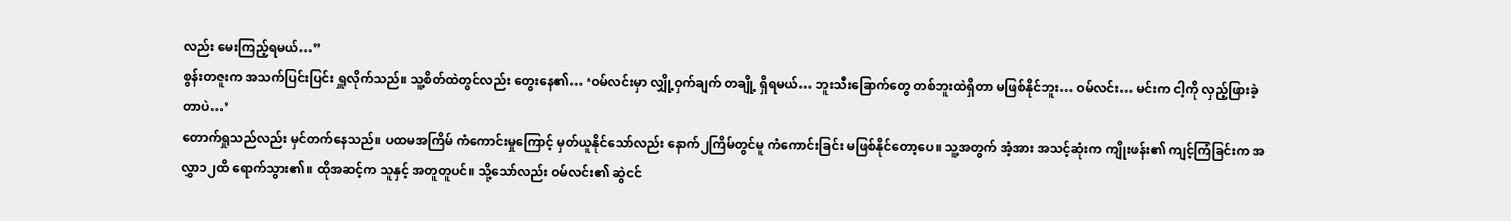လည်း မေးကြည့်ရမယ်…”
စွန်းတဇူးက အသက်ပြင်းပြင်း ရှူလိုက်သည်။ သူ့စိတ်ထဲတွင်လည်း တွေးနေ၏… ‘ဝမ်လင်းမှာ လျှို့ဝှက်ချက် တချို့ ရှိရမယ်… ဘူးသီးခြောက်တွေ တစ်ဘူးထဲရှိတာ မဖြစ်နိုင်ဘူး… ဝမ်လင်း… မင်းက ငါ့ကို လှည့်ဖြားခဲ့တာပဲ…’
တောက်ရှုသည်လည်း မှင်တက်နေသည်။ ပထမအကြိမ် ကံကောင်းမှုကြောင့် မှတ်ယူနိုင်သော်လည်း နောက်၂ကြိမ်တွင်မူ ကံကောင်းခြင်း မဖြစ်နိုင်တော့ပေ။ သူ့အတွက် အံ့အား အသင့်ဆုံးက ကျိုးဖန်း၏ ကျင့်ကြံခြင်းက အလွှာ၁၂ထိ ရောက်သွား၏။ ထိုအဆင့်က သူနှင့် အတူတူပင်။ သို့သော်လည်း ဝမ်လင်း၏ ဆွဲငင်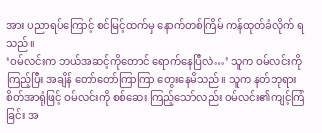အား ပညာရပ်ကြောင့် စင်မြင့်ထက်မှ နောက်တစ်ကြိမ် ကန်ထုတ်ခံလိုက် ရသည်။
‘ဝမ်လင်းက ဘယ်အဆင့်ကိုတောင် ရောက်နေပြီလဲ…’ သူက ဝမ်လင်းကို ကြည့်ပြီး အချိန် တော်တော်ကြာကြာ တွေးနေမိသည်။ သူက နတ်ဘုရား စိတ်အာရုံဖြင့် ဝမ်လင်းကို စစ်ဆေး ကြည့်သော်လည်း ဝမ်လင်း၏ကျင့်ကြံခြင်း အ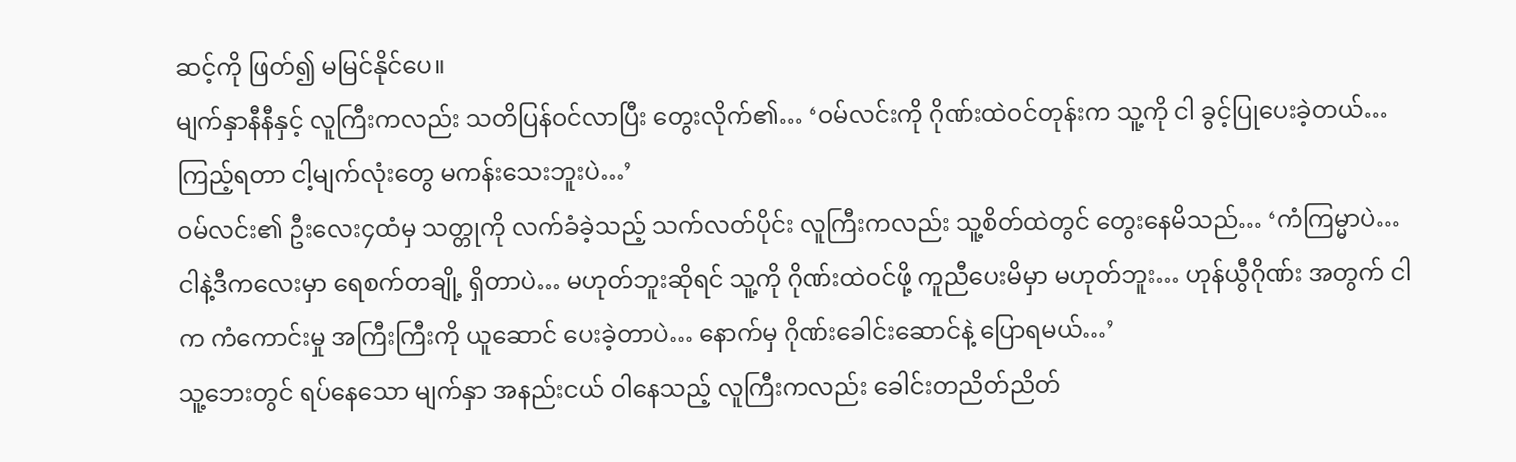ဆင့်ကို ဖြတ်၍ မမြင်နိုင်ပေ။
မျက်နှာနီနီနှင့် လူကြီးကလည်း သတိပြန်ဝင်လာပြီး တွေးလိုက်၏… ‘ဝမ်လင်းကို ဂိုဏ်းထဲဝင်တုန်းက သူ့ကို ငါ ခွင့်ပြုပေးခဲ့တယ်… ကြည့်ရတာ ငါ့မျက်လုံးတွေ မကန်းသေးဘူးပဲ…’
ဝမ်လင်း၏ ဦးလေး၄ထံမှ သတ္တုကို လက်ခံခဲ့သည့် သက်လတ်ပိုင်း လူကြီးကလည်း သူ့စိတ်ထဲတွင် တွေးနေမိသည်… ‘ကံကြမ္မာပဲ… ငါနဲ့ဒီကလေးမှာ ရေစက်တချို့ ရှိတာပဲ… မဟုတ်ဘူးဆိုရင် သူ့ကို ဂိုဏ်းထဲဝင်ဖို့ ကူညီပေးမိမှာ မဟုတ်ဘူး… ဟုန်ယွီဂိုဏ်း အတွက် ငါက ကံကောင်းမှု အကြီးကြီးကို ယူဆောင် ပေးခဲ့တာပဲ… နောက်မှ ဂိုဏ်းခေါင်းဆောင်နဲ့ ပြောရမယ်…’
သူ့ဘေးတွင် ရပ်နေသော မျက်နှာ အနည်းငယ် ဝါနေသည့် လူကြီးကလည်း ခေါင်းတညိတ်ညိတ်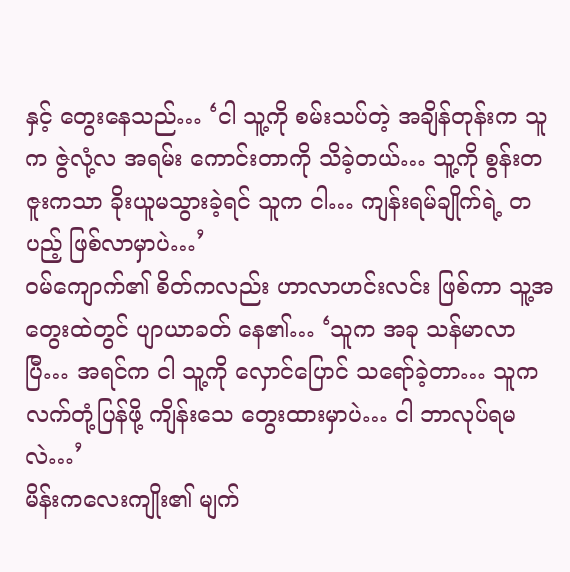နှင့် တွေးနေသည်… ‘ငါ သူ့ကို စမ်းသပ်တဲ့ အချိန်တုန်းက သူက ဇွဲလုံ့လ အရမ်း ကောင်းတာကို သိခဲ့တယ်… သူ့ကို စွန်းတဇူးကသာ ခိုးယူမသွားခဲ့ရင် သူက ငါ… ကျန်းရမ်ချိုက်ရဲ့ တပည့် ဖြစ်လာမှာပဲ…’
ဝမ်ကျောက်၏ စိတ်ကလည်း ဟာလာဟင်းလင်း ဖြစ်ကာ သူ့အတွေးထဲတွင် ပျာယာခတ် နေ၏… ‘သူက အခု သန်မာလာပြီ… အရင်က ငါ သူ့ကို လှောင်ပြောင် သရော်ခဲ့တာ… သူက လက်တုံ့ပြန်ဖို့ ကျိန်းသေ တွေးထားမှာပဲ… ငါ ဘာလုပ်ရမလဲ…’
မိန်းကလေးကျိုး၏ မျက်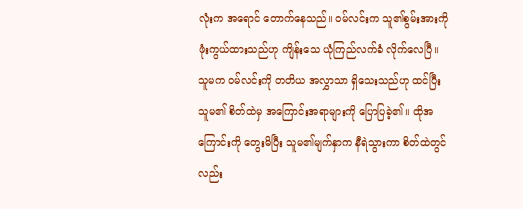လုံးက အရောင် တောက်နေသည်။ ဝမ်လင်းက သူ၏စွမ်းအားကို ဖုံးကွယ်ထားသည်ဟု ကျိန်းသေ ယုံကြည်လက်ခံ လိုက်လေပြီ။ သူမက ဝမ်လင်းကို တတိယ အလွှာသာ ရှိသေးသည်ဟု ထင်ပြီး သူမ၏ စိတ်ထဲမှ အကြောင်းအရာများကို ပြောပြခဲ့၏။ ထိုအကြောင်းကို တွေးမိပြီး သူမ၏မျက်နှာက နီရဲသွားကာ စိတ်ထဲတွင်လည်း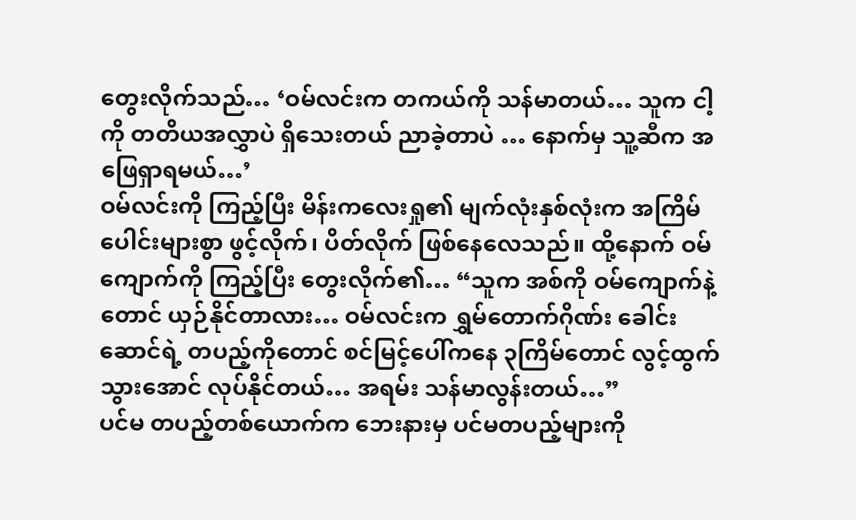တွေးလိုက်သည်… ‘ဝမ်လင်းက တကယ်ကို သန်မာတယ်… သူက ငါ့ကို တတိယအလွှာပဲ ရှိသေးတယ် ညာခဲ့တာပဲ … နောက်မှ သူ့ဆီက အဖြေရှာရမယ်…’
ဝမ်လင်းကို ကြည့်ပြီး မိန်းကလေးရှု၏ မျက်လုံးနှစ်လုံးက အကြိမ်ပေါင်းများစွာ ဖွင့်လိုက်၊ ပိတ်လိုက် ဖြစ်နေလေသည်။ ထို့နောက် ဝမ်ကျောက်ကို ကြည့်ပြီး တွေးလိုက်၏… “သူက အစ်ကို ဝမ်ကျောက်နဲ့တောင် ယှဉ်နိုင်တာလား… ဝမ်လင်းက ရွှမ်တောက်ဂိုဏ်း ခေါင်းဆောင်ရဲ့ တပည့်ကိုတောင် စင်မြင့်ပေါ်ကနေ ၃ကြိမ်တောင် လွင့်ထွက်သွားအောင် လုပ်နိုင်တယ်… အရမ်း သန်မာလွန်းတယ်…”
ပင်မ တပည့်တစ်ယောက်က ဘေးနားမှ ပင်မတပည့်များကို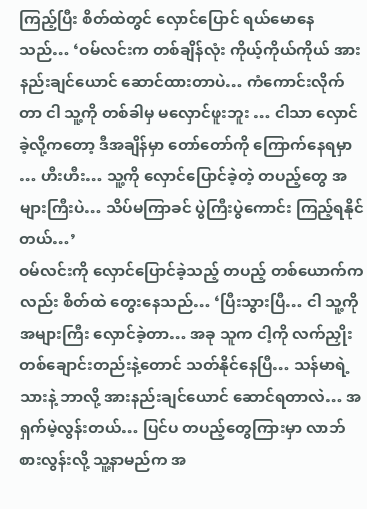ကြည့်ပြီး စိတ်ထဲတွင် လှောင်ပြောင် ရယ်မောနေသည်… ‘ဝမ်လင်းက တစ်ချိန်လုံး ကိုယ့်ကိုယ်ကိုယ် အားနည်းချင်ယောင် ဆောင်ထားတာပဲ… ကံကောင်းလိုက်တာ ငါ သူ့ကို တစ်ခါမှ မလှောင်ဖူးဘူး … ငါသာ လှောင်ခဲ့လို့ကတော့ ဒီအချိန်မှာ တော်တော်ကို ကြောက်နေရမှာ … ဟီးဟီး… သူ့ကို လှောင်ပြောင်ခဲ့တဲ့ တပည့်တွေ အများကြီးပဲ… သိပ်မကြာခင် ပွဲကြီးပွဲကောင်း ကြည့်ရနိုင်တယ်…’
ဝမ်လင်းကို လှောင်ပြောင်ခဲ့သည့် တပည့် တစ်ယောက်ကလည်း စိတ်ထဲ တွေးနေသည်… ‘ပြီးသွားပြီ… ငါ သူ့ကို အများကြီး လှောင်ခဲ့တာ… အခု သူက ငါ့ကို လက်ညှိုး တစ်ချောင်းတည်းနဲ့တောင် သတ်နိုင်နေပြီ… သန်မာရဲ့သားနဲ့ ဘာလို့ အားနည်းချင်ယောင် ဆောင်ရတာလဲ… အရှက်မဲ့လွန်းတယ်… ပြင်ပ တပည့်တွေကြားမှာ လာဘ်စားလွန်းလို့ သူ့နာမည်က အ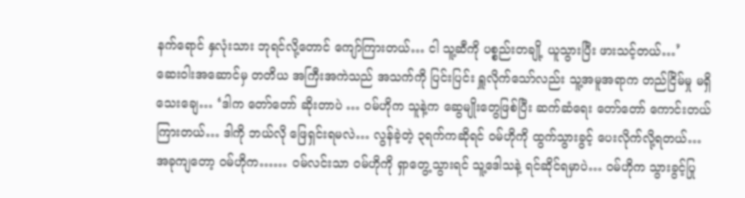နက်ရောင် နှလုံးသား ဘုရင်လို့တောင် ကျော်ကြားတယ်… ငါ သူ့ဆီကို ပစ္စည်းတချို့ ယူသွားပြီး ဖားသင့်တယ်…’
ဆေးဝါးအဆောင်မှ တတိယ အကြီးအကဲသည် အသက်ကို ပြင်းပြင်း ရှူလိုက်သော်လည်း သူ့အမူအရာက တည်ငြိမ်မှု မရှိသေးချေ… ‘ဒါက တော်တော် ဆိုးတာပဲ … ဝမ်ဟိုက သူနဲ့က ဆွေမျိုးတွေဖြစ်ပြီး ဆက်ဆံရေး တော်တော် ကောင်းတယ် ကြားတယ်… ဒါကို ဘယ်လို ဖြေရှင်းရမလဲ… လွန်ခဲ့တဲ့ ၃ရက်ကဆိုရင် ဝမ်ဟိုကို ထွက်သွားခွင့် ပေးလိုက်လို့ရတယ်… အခုကျတော့ ဝမ်ဟိုက…… ဝမ်လင်းသာ ဝမ်ဟိုကို ရှာတွေ့သွားရင် သူ့ဒေါသနဲ့ ရင်ဆိုင်ရမှာပဲ… ဝမ်ဟိုက သွားခွင့်ပြု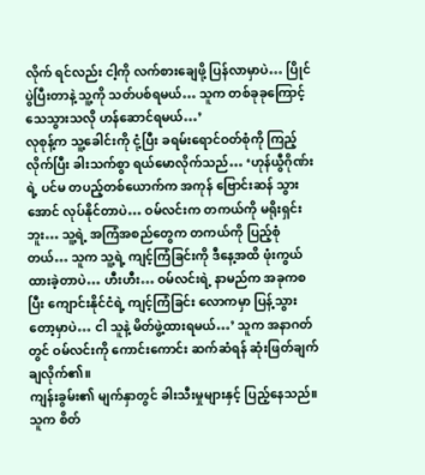လိုက် ရင်လည်း ငါ့ကို လက်စားချေဖို့ ပြန်လာမှာပဲ… ပြိုင်ပွဲပြီးတာနဲ့ သူ့ကို သတ်ပစ်ရမယ်… သူက တစ်ခုခုကြောင့် သေသွားသလို ဟန်ဆောင်ရမယ်…’
လုစုန့်က သူ့ခေါင်းကို ငုံ့ပြီး ခရမ်းရောင်ဝတ်စုံကို ကြည့်လိုက်ပြီး ခါးသက်စွာ ရယ်မောလိုက်သည်… ‘ဟုန်ယွီဂိုဏ်းရဲ့ ပင်မ တပည့်တစ်ယောက်က အကုန် ဗြောင်းဆန် သွားအောင် လုပ်နိုင်တာပဲ… ဝမ်လင်းက တကယ်ကို မရိုးရှင်းဘူး… သူ့ရဲ့ အကြံအစည်တွေက တကယ်ကို ပြည့်စုံတယ်… သူက သူ့ရဲ့ ကျင့်ကြံခြင်းကို ဒီနေ့အထိ ဖုံးကွယ် ထားခဲ့တာပဲ… ဟီးဟီး… ဝမ်လင်းရဲ့ နာမည်က အခုကစပြီး ကျောင်းနိုင်ငံရဲ့ ကျင့်ကြံခြင်း လောကမှာ ပြန့်သွားတော့မှာပဲ… ငါ သူနဲ့ မိတ်ဖွဲ့ထားရမယ်…’ သူက အနာဂတ်တွင် ဝမ်လင်းကို ကောင်းကောင်း ဆက်ဆံရန် ဆုံးဖြတ်ချက် ချလိုက်၏။
ကျန်းခွမ်း၏ မျက်နှာတွင် ခါးသီးမှုများနှင့် ပြည့်နေသည်။ သူက စိတ်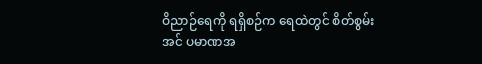ဝိညာဉ်ရေကို ရရှိစဉ်က ရေထဲတွင် စိတ်စွမ်းအင် ပမာဏအ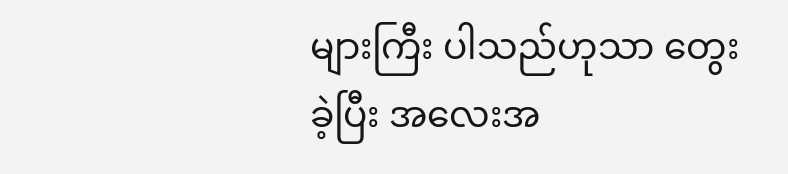များကြီး ပါသည်ဟုသာ တွေးခဲ့ပြီး အလေးအ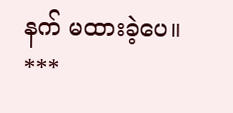နက် မထားခဲ့ပေ။
***